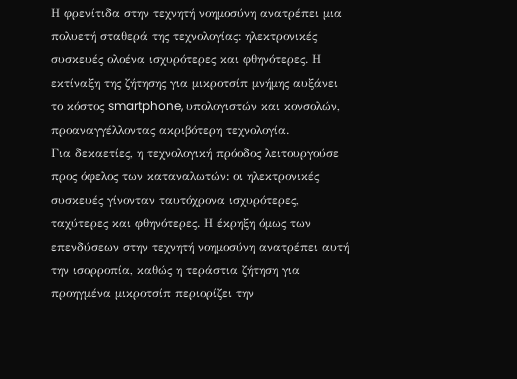Η φρενίτιδα στην τεχνητή νοημοσύνη ανατρέπει μια πολυετή σταθερά της τεχνολογίας: ηλεκτρονικές συσκευές ολοένα ισχυρότερες και φθηνότερες. Η εκτίναξη της ζήτησης για μικροτσίπ μνήμης αυξάνει το κόστος smartphone, υπολογιστών και κονσολών, προαναγγέλλοντας ακριβότερη τεχνολογία.
Για δεκαετίες, η τεχνολογική πρόοδος λειτουργούσε προς όφελος των καταναλωτών: οι ηλεκτρονικές συσκευές γίνονταν ταυτόχρονα ισχυρότερες, ταχύτερες και φθηνότερες. Η έκρηξη όμως των επενδύσεων στην τεχνητή νοημοσύνη ανατρέπει αυτή την ισορροπία, καθώς η τεράστια ζήτηση για προηγμένα μικροτσίπ περιορίζει την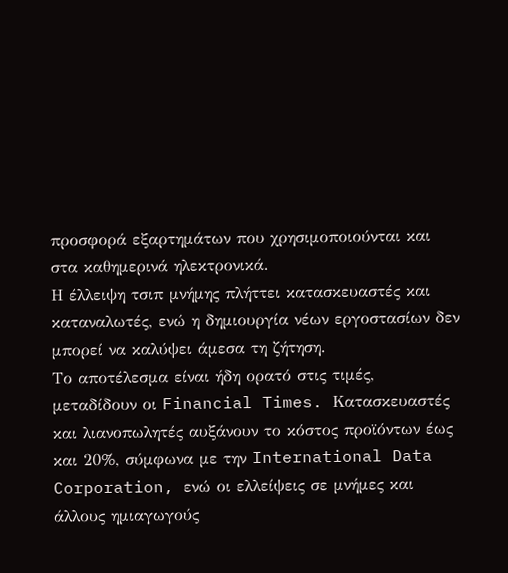προσφορά εξαρτημάτων που χρησιμοποιούνται και στα καθημερινά ηλεκτρονικά.
Η έλλειψη τσιπ μνήμης πλήττει κατασκευαστές και καταναλωτές, ενώ η δημιουργία νέων εργοστασίων δεν μπορεί να καλύψει άμεσα τη ζήτηση.
Το αποτέλεσμα είναι ήδη ορατό στις τιμές, μεταδίδουν οι Financial Times. Κατασκευαστές και λιανοπωλητές αυξάνουν το κόστος προϊόντων έως και 20%, σύμφωνα με την International Data Corporation, ενώ οι ελλείψεις σε μνήμες και άλλους ημιαγωγούς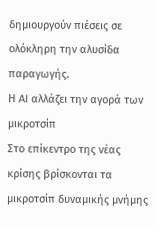δημιουργούν πιέσεις σε ολόκληρη την αλυσίδα παραγωγής.
Η AI αλλάζει την αγορά των μικροτσίπ
Στο επίκεντρο της νέας κρίσης βρίσκονται τα μικροτσίπ δυναμικής μνήμης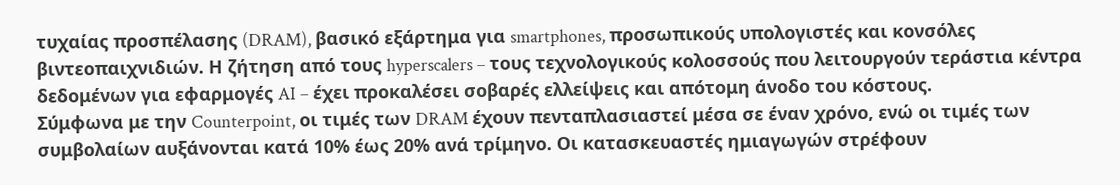τυχαίας προσπέλασης (DRAM), βασικό εξάρτημα για smartphones, προσωπικούς υπολογιστές και κονσόλες βιντεοπαιχνιδιών. Η ζήτηση από τους hyperscalers – τους τεχνολογικούς κολοσσούς που λειτουργούν τεράστια κέντρα δεδομένων για εφαρμογές AI – έχει προκαλέσει σοβαρές ελλείψεις και απότομη άνοδο του κόστους.
Σύμφωνα με την Counterpoint, οι τιμές των DRAM έχουν πενταπλασιαστεί μέσα σε έναν χρόνο, ενώ οι τιμές των συμβολαίων αυξάνονται κατά 10% έως 20% ανά τρίμηνο. Οι κατασκευαστές ημιαγωγών στρέφουν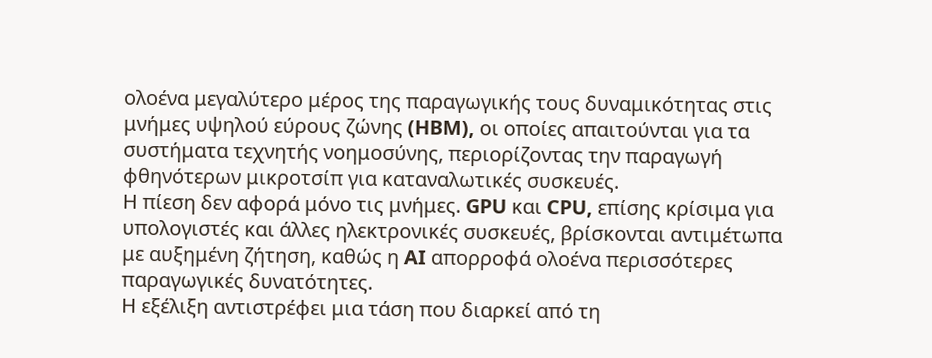ολοένα μεγαλύτερο μέρος της παραγωγικής τους δυναμικότητας στις μνήμες υψηλού εύρους ζώνης (HBM), οι οποίες απαιτούνται για τα συστήματα τεχνητής νοημοσύνης, περιορίζοντας την παραγωγή φθηνότερων μικροτσίπ για καταναλωτικές συσκευές.
Η πίεση δεν αφορά μόνο τις μνήμες. GPU και CPU, επίσης κρίσιμα για υπολογιστές και άλλες ηλεκτρονικές συσκευές, βρίσκονται αντιμέτωπα με αυξημένη ζήτηση, καθώς η AI απορροφά ολοένα περισσότερες παραγωγικές δυνατότητες.
Η εξέλιξη αντιστρέφει μια τάση που διαρκεί από τη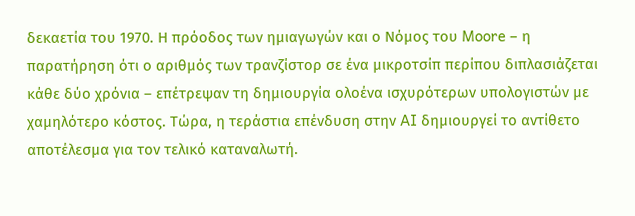δεκαετία του 1970. Η πρόοδος των ημιαγωγών και ο Νόμος του Moore – η παρατήρηση ότι ο αριθμός των τρανζίστορ σε ένα μικροτσίπ περίπου διπλασιάζεται κάθε δύο χρόνια – επέτρεψαν τη δημιουργία ολοένα ισχυρότερων υπολογιστών με χαμηλότερο κόστος. Τώρα, η τεράστια επένδυση στην AI δημιουργεί το αντίθετο αποτέλεσμα για τον τελικό καταναλωτή.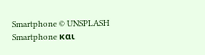Smartphone © UNSPLASH
Smartphone και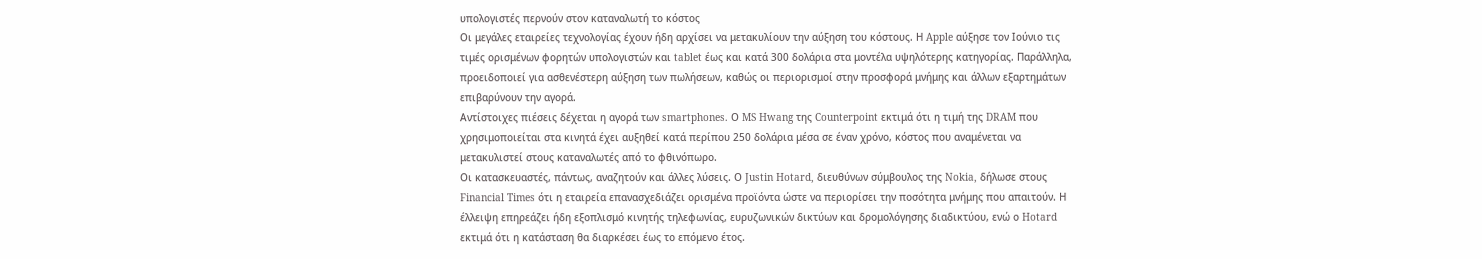υπολογιστές περνούν στον καταναλωτή το κόστος
Οι μεγάλες εταιρείες τεχνολογίας έχουν ήδη αρχίσει να μετακυλίουν την αύξηση του κόστους. Η Apple αύξησε τον Ιούνιο τις τιμές ορισμένων φορητών υπολογιστών και tablet έως και κατά 300 δολάρια στα μοντέλα υψηλότερης κατηγορίας. Παράλληλα, προειδοποιεί για ασθενέστερη αύξηση των πωλήσεων, καθώς οι περιορισμοί στην προσφορά μνήμης και άλλων εξαρτημάτων επιβαρύνουν την αγορά.
Αντίστοιχες πιέσεις δέχεται η αγορά των smartphones. Ο MS Hwang της Counterpoint εκτιμά ότι η τιμή της DRAM που χρησιμοποιείται στα κινητά έχει αυξηθεί κατά περίπου 250 δολάρια μέσα σε έναν χρόνο, κόστος που αναμένεται να μετακυλιστεί στους καταναλωτές από το φθινόπωρο.
Οι κατασκευαστές, πάντως, αναζητούν και άλλες λύσεις. Ο Justin Hotard, διευθύνων σύμβουλος της Nokia, δήλωσε στους Financial Times ότι η εταιρεία επανασχεδιάζει ορισμένα προϊόντα ώστε να περιορίσει την ποσότητα μνήμης που απαιτούν. Η έλλειψη επηρεάζει ήδη εξοπλισμό κινητής τηλεφωνίας, ευρυζωνικών δικτύων και δρομολόγησης διαδικτύου, ενώ ο Hotard εκτιμά ότι η κατάσταση θα διαρκέσει έως το επόμενο έτος.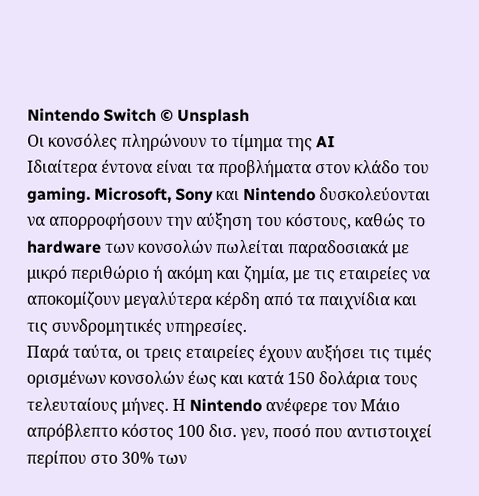Nintendo Switch © Unsplash
Οι κονσόλες πληρώνουν το τίμημα της AI
Ιδιαίτερα έντονα είναι τα προβλήματα στον κλάδο του gaming. Microsoft, Sony και Nintendo δυσκολεύονται να απορροφήσουν την αύξηση του κόστους, καθώς το hardware των κονσολών πωλείται παραδοσιακά με μικρό περιθώριο ή ακόμη και ζημία, με τις εταιρείες να αποκομίζουν μεγαλύτερα κέρδη από τα παιχνίδια και τις συνδρομητικές υπηρεσίες.
Παρά ταύτα, οι τρεις εταιρείες έχουν αυξήσει τις τιμές ορισμένων κονσολών έως και κατά 150 δολάρια τους τελευταίους μήνες. Η Nintendo ανέφερε τον Μάιο απρόβλεπτο κόστος 100 δισ. γεν, ποσό που αντιστοιχεί περίπου στο 30% των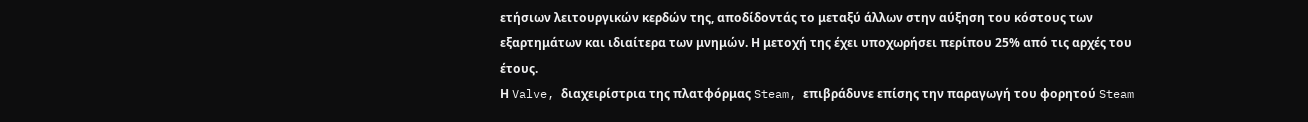ετήσιων λειτουργικών κερδών της, αποδίδοντάς το μεταξύ άλλων στην αύξηση του κόστους των εξαρτημάτων και ιδιαίτερα των μνημών. Η μετοχή της έχει υποχωρήσει περίπου 25% από τις αρχές του έτους.
Η Valve, διαχειρίστρια της πλατφόρμας Steam, επιβράδυνε επίσης την παραγωγή του φορητού Steam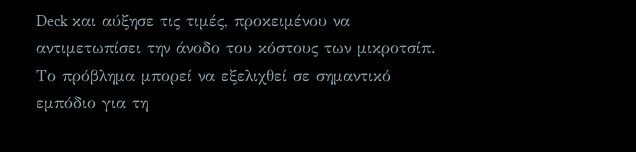Deck και αύξησε τις τιμές, προκειμένου να αντιμετωπίσει την άνοδο του κόστους των μικροτσίπ.
Το πρόβλημα μπορεί να εξελιχθεί σε σημαντικό εμπόδιο για τη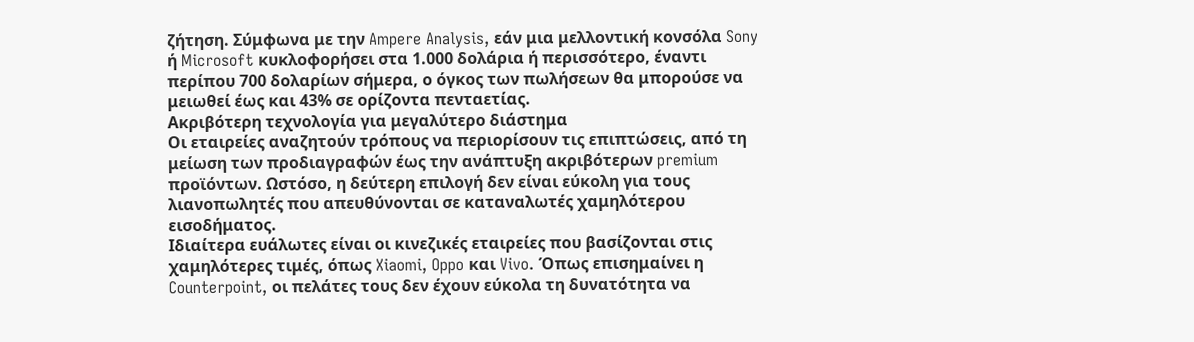ζήτηση. Σύμφωνα με την Ampere Analysis, εάν μια μελλοντική κονσόλα Sony ή Microsoft κυκλοφορήσει στα 1.000 δολάρια ή περισσότερο, έναντι περίπου 700 δολαρίων σήμερα, ο όγκος των πωλήσεων θα μπορούσε να μειωθεί έως και 43% σε ορίζοντα πενταετίας.
Ακριβότερη τεχνολογία για μεγαλύτερο διάστημα
Οι εταιρείες αναζητούν τρόπους να περιορίσουν τις επιπτώσεις, από τη μείωση των προδιαγραφών έως την ανάπτυξη ακριβότερων premium προϊόντων. Ωστόσο, η δεύτερη επιλογή δεν είναι εύκολη για τους λιανοπωλητές που απευθύνονται σε καταναλωτές χαμηλότερου εισοδήματος.
Ιδιαίτερα ευάλωτες είναι οι κινεζικές εταιρείες που βασίζονται στις χαμηλότερες τιμές, όπως Xiaomi, Oppo και Vivo. Όπως επισημαίνει η Counterpoint, οι πελάτες τους δεν έχουν εύκολα τη δυνατότητα να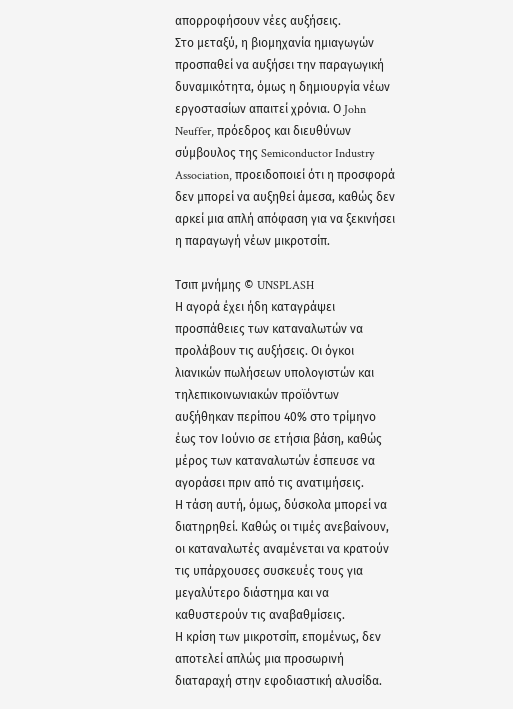απορροφήσουν νέες αυξήσεις.
Στο μεταξύ, η βιομηχανία ημιαγωγών προσπαθεί να αυξήσει την παραγωγική δυναμικότητα, όμως η δημιουργία νέων εργοστασίων απαιτεί χρόνια. Ο John Neuffer, πρόεδρος και διευθύνων σύμβουλος της Semiconductor Industry Association, προειδοποιεί ότι η προσφορά δεν μπορεί να αυξηθεί άμεσα, καθώς δεν αρκεί μια απλή απόφαση για να ξεκινήσει η παραγωγή νέων μικροτσίπ.

Τσιπ μνήμης © UNSPLASH
Η αγορά έχει ήδη καταγράψει προσπάθειες των καταναλωτών να προλάβουν τις αυξήσεις. Οι όγκοι λιανικών πωλήσεων υπολογιστών και τηλεπικοινωνιακών προϊόντων αυξήθηκαν περίπου 40% στο τρίμηνο έως τον Ιούνιο σε ετήσια βάση, καθώς μέρος των καταναλωτών έσπευσε να αγοράσει πριν από τις ανατιμήσεις.
Η τάση αυτή, όμως, δύσκολα μπορεί να διατηρηθεί. Καθώς οι τιμές ανεβαίνουν, οι καταναλωτές αναμένεται να κρατούν τις υπάρχουσες συσκευές τους για μεγαλύτερο διάστημα και να καθυστερούν τις αναβαθμίσεις.
Η κρίση των μικροτσίπ, επομένως, δεν αποτελεί απλώς μια προσωρινή διαταραχή στην εφοδιαστική αλυσίδα.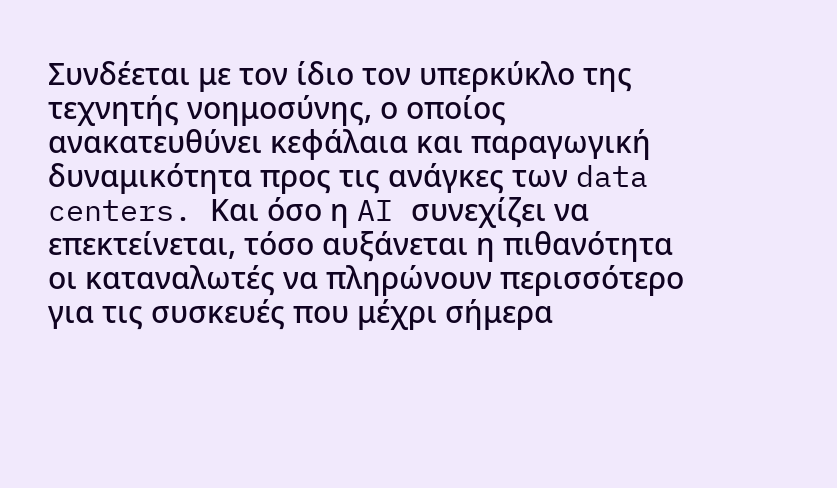Συνδέεται με τον ίδιο τον υπερκύκλο της τεχνητής νοημοσύνης, ο οποίος ανακατευθύνει κεφάλαια και παραγωγική δυναμικότητα προς τις ανάγκες των data centers. Και όσο η AI συνεχίζει να επεκτείνεται, τόσο αυξάνεται η πιθανότητα οι καταναλωτές να πληρώνουν περισσότερο για τις συσκευές που μέχρι σήμερα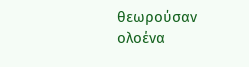θεωρούσαν ολοένα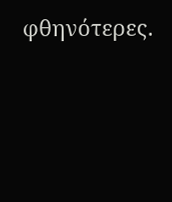φθηνότερες.